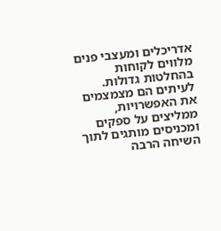אדריכלים ומעצבי פנים מלווים לקוחות בהחלטות גדולות. לעיתים הם מצמצמים את האפשרויות, ממליצים על ספקים ומכניסים מותגים לתוך השיחה הרבה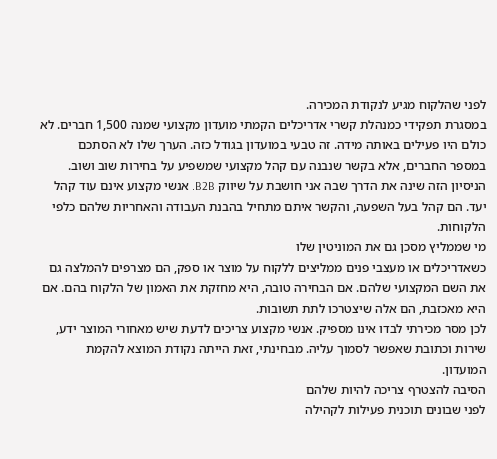לפני שהלקוח מגיע לנקודת המכירה.
במסגרת תפקידי כמנהלת קשרי אדריכלים הקמתי מועדון מקצועי שמנה 1,500 חברים. לא כולם היו פעילים באותה מידה. זה טבעי במועדון בגודל כזה. הערך שלו לא הסתכם במספר החברים, אלא בקשר שנבנה עם קהל מקצועי שמשפיע על בחירות שוב ושוב.
הניסיון הזה שינה את הדרך שבה אני חושבת על שיווק B2B. אנשי מקצוע אינם עוד קהל יעד. הם קהל בעל השפעה, והקשר איתם מתחיל בהבנת העבודה והאחריות שלהם כלפי הלקוחות.
מי שממליץ מסכן גם את המוניטין שלו
כשאדריכלים או מעצבי פנים ממליצים ללקוח על מוצר או ספק, הם מצרפים להמלצה גם את השם המקצועי שלהם. אם הבחירה טובה, היא מחזקת את האמון של הלקוח בהם. אם היא מאכזבת, הם אלה שיצטרכו לתת תשובות.
לכן מסר מכירתי לבדו אינו מספיק. אנשי מקצוע צריכים לדעת שיש מאחורי המוצר ידע, שירות וכתובת שאפשר לסמוך עליה. מבחינתי, זאת הייתה נקודת המוצא להקמת המועדון.
הסיבה להצטרף צריכה להיות שלהם
לפני שבונים תוכנית פעילות לקהילה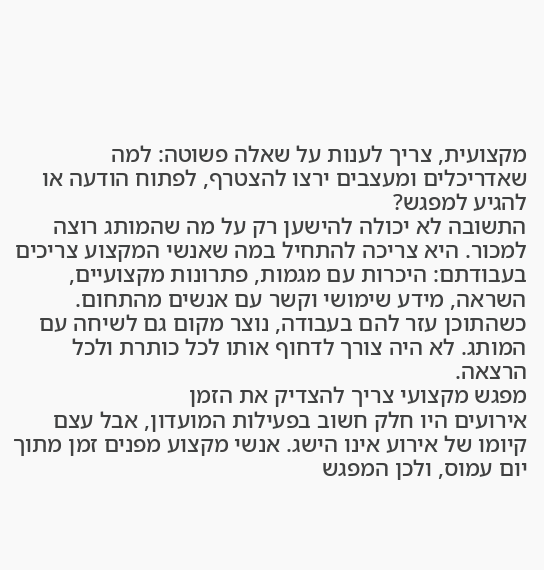מקצועית, צריך לענות על שאלה פשוטה: למה שאדריכלים ומעצבים ירצו להצטרף, לפתוח הודעה או להגיע למפגש?
התשובה לא יכולה להישען רק על מה שהמותג רוצה למכור. היא צריכה להתחיל במה שאנשי המקצוע צריכים בעבודתם: היכרות עם מגמות, פתרונות מקצועיים, השראה, מידע שימושי וקשר עם אנשים מהתחום.
כשהתוכן עזר להם בעבודה, נוצר מקום גם לשיחה עם המותג. לא היה צורך לדחוף אותו לכל כותרת ולכל הרצאה.
מפגש מקצועי צריך להצדיק את הזמן
אירועים היו חלק חשוב בפעילות המועדון, אבל עצם קיומו של אירוע אינו הישג. אנשי מקצוע מפנים זמן מתוך יום עמוס, ולכן המפגש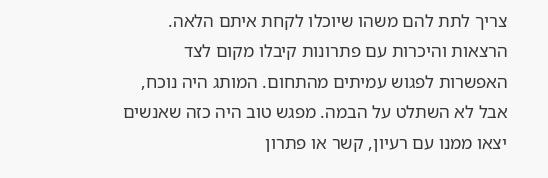צריך לתת להם משהו שיוכלו לקחת איתם הלאה.
הרצאות והיכרות עם פתרונות קיבלו מקום לצד האפשרות לפגוש עמיתים מהתחום. המותג היה נוכח, אבל לא השתלט על הבמה. מפגש טוב היה כזה שאנשים יצאו ממנו עם רעיון, קשר או פתרון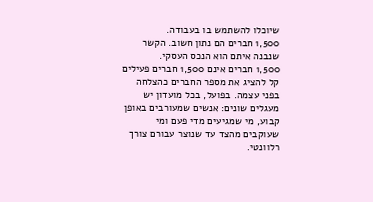שיוכלו להשתמש בו בעבודה.
1,500 חברים הם נתון חשוב. הקשר שנבנה איתם הוא הנכס העסקי.
1,500 חברים אינם 1,500 חברים פעילים
קל להציג את מספר החברים כהצלחה בפני עצמה. בפועל, בכל מועדון יש מעגלים שונים: אנשים שמעורבים באופן קבוע, מי שמגיעים מדי פעם ומי שעוקבים מהצד עד שנוצר עבורם צורך רלוונטי.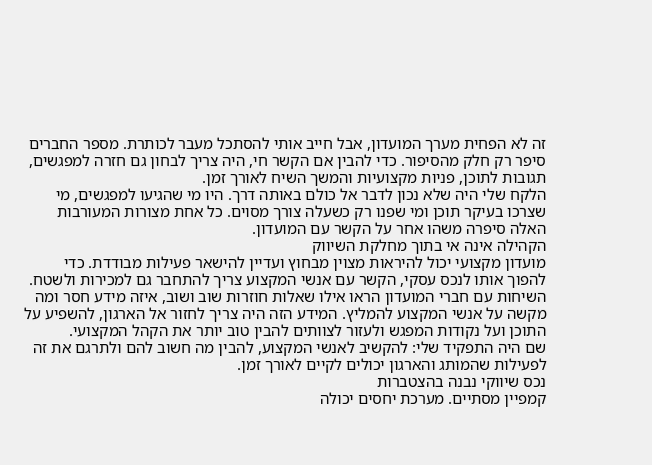זה לא הפחית מערך המועדון, אבל חייב אותי להסתכל מעבר לכותרת. מספר החברים סיפר רק חלק מהסיפור. כדי להבין אם הקשר חי, היה צריך לבחון גם חזרה למפגשים, תגובות לתוכן, פניות מקצועיות והמשך השיח לאורך זמן.
הלקח שלי היה שלא נכון לדבר אל כולם באותה דרך. היו מי שהגיעו למפגשים, מי שצרכו בעיקר תוכן ומי שפנו רק כשעלה צורך מסוים. כל אחת מצורות המעורבות האלה סיפרה משהו אחר על הקשר עם המועדון.
הקהילה אינה אי בתוך מחלקת השיווק
מועדון מקצועי יכול להיראות מצוין מבחוץ ועדיין להישאר פעילות מבודדת. כדי להפוך אותו לנכס עסקי, הקשר עם אנשי המקצוע צריך להתחבר גם למכירות ולשטח.
השיחות עם חברי המועדון הראו אילו שאלות חוזרות שוב ושוב, איזה מידע חסר ומה מקשה על אנשי המקצוע להמליץ. המידע הזה היה צריך לחזור אל הארגון, להשפיע על התוכן ועל נקודות המפגש ולעזור לצוותים להבין טוב יותר את הקהל המקצועי.
שם היה התפקיד שלי: להקשיב לאנשי המקצוע, להבין מה חשוב להם ולתרגם את זה לפעילות שהמותג והארגון יכולים לקיים לאורך זמן.
נכס שיווקי נבנה בהצטברות
קמפיין מסתיים. מערכת יחסים יכולה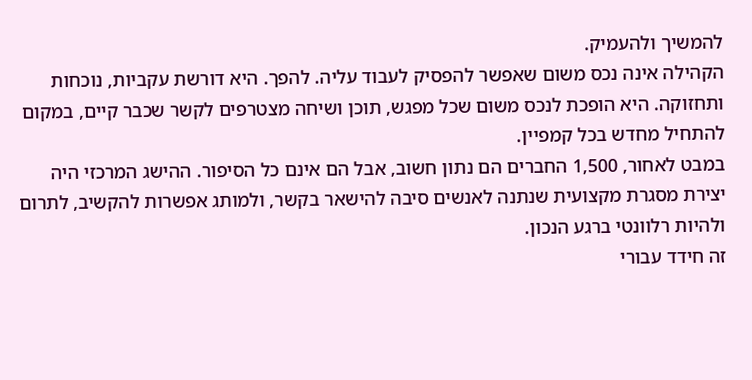להמשיך ולהעמיק.
הקהילה אינה נכס משום שאפשר להפסיק לעבוד עליה. להפך. היא דורשת עקביות, נוכחות ותחזוקה. היא הופכת לנכס משום שכל מפגש, תוכן ושיחה מצטרפים לקשר שכבר קיים, במקום להתחיל מחדש בכל קמפיין.
במבט לאחור, 1,500 החברים הם נתון חשוב, אבל הם אינם כל הסיפור. ההישג המרכזי היה יצירת מסגרת מקצועית שנתנה לאנשים סיבה להישאר בקשר, ולמותג אפשרות להקשיב, לתרום ולהיות רלוונטי ברגע הנכון.
זה חידד עבורי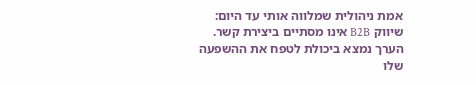אמת ניהולית שמלווה אותי עד היום: שיווק B2B אינו מסתיים ביצירת קשר. הערך נמצא ביכולת לטפח את ההשפעה שלו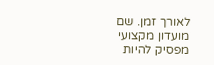לאורך זמן. שם מועדון מקצועי מפסיק להיות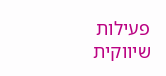פעילות שיווקית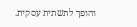והופך לתשתית עסקית.